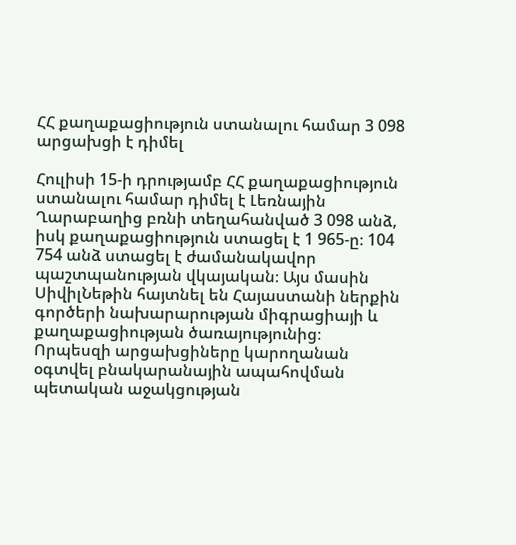ՀՀ քաղաքացիություն ստանալու համար 3 098 արցախցի է դիմել

Հուլիսի 15-ի դրությամբ ՀՀ քաղաքացիություն ստանալու համար դիմել է Լեռնային Ղարաբաղից բռնի տեղահանված 3 098 անձ, իսկ քաղաքացիություն ստացել է 1 965-ը։ 104 754 անձ ստացել է ժամանակավոր պաշտպանության վկայական։ Այս մասին ՍիվիլՆեթին հայտնել են Հայաստանի ներքին գործերի նախարարության միգրացիայի և քաղաքացիության ծառայությունից։
Որպեսզի արցախցիները կարողանան օգտվել բնակարանային ապահովման պետական աջակցության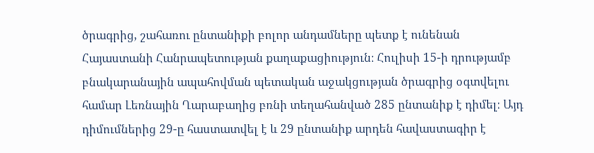ծրագրից, շահառու ընտանիքի բոլոր անդամները պետք է ունենան Հայաստանի Հանրապետության քաղաքացիություն։ Հուլիսի 15-ի դրությամբ բնակարանային ապահովման պետական աջակցության ծրագրից օգտվելու համար Լեռնային Ղարաբաղից բռնի տեղահանված 285 ընտանիք է դիմել։ Այդ դիմումներից 29-ը հաստատվել է և 29 ընտանիք արդեն հավաստագիր է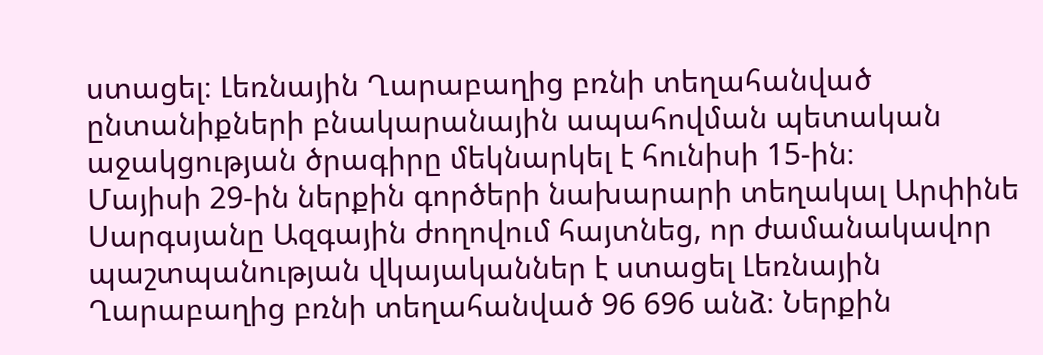ստացել։ Լեռնային Ղարաբաղից բռնի տեղահանված ընտանիքների բնակարանային ապահովման պետական աջակցության ծրագիրը մեկնարկել է հունիսի 15-ին։
Մայիսի 29-ին ներքին գործերի նախարարի տեղակալ Արփինե Սարգսյանը Ազգային ժողովում հայտնեց, որ ժամանակավոր պաշտպանության վկայականներ է ստացել Լեռնային Ղարաբաղից բռնի տեղահանված 96 696 անձ։ Ներքին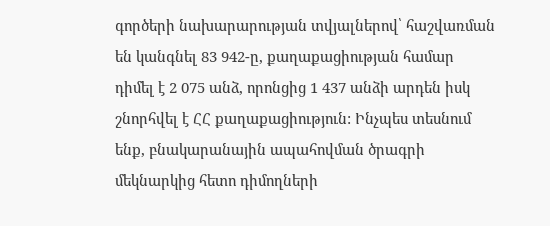գործերի նախարարության տվյալներով՝ հաշվառման են կանգնել 83 942-ը, քաղաքացիության համար դիմել է 2 075 անձ, որոնցից 1 437 անձի արդեն իսկ շնորհվել է ՀՀ քաղաքացիություն: Ինչպես տեսնում ենք, բնակարանային ապահովման ծրագրի մեկնարկից հետո դիմողների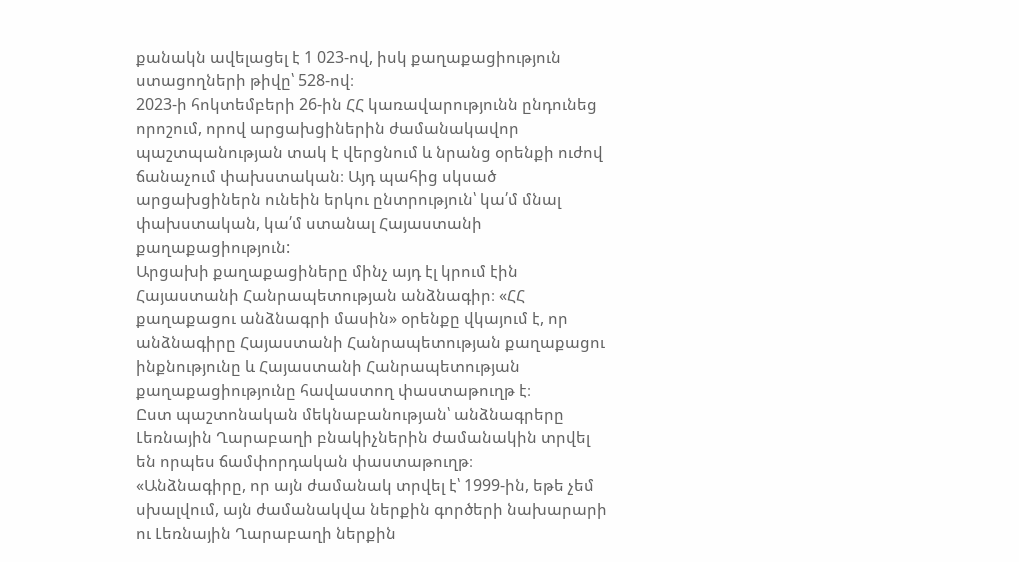քանակն ավելացել է 1 023-ով, իսկ քաղաքացիություն ստացողների թիվը՝ 528-ով։
2023-ի հոկտեմբերի 26-ին ՀՀ կառավարությունն ընդունեց որոշում, որով արցախցիներին ժամանակավոր պաշտպանության տակ է վերցնում և նրանց օրենքի ուժով ճանաչում փախստական։ Այդ պահից սկսած արցախցիներն ունեին երկու ընտրություն՝ կա՛մ մնալ փախստական, կա՛մ ստանալ Հայաստանի քաղաքացիություն:
Արցախի քաղաքացիները մինչ այդ էլ կրում էին Հայաստանի Հանրապետության անձնագիր։ «ՀՀ քաղաքացու անձնագրի մասին» օրենքը վկայում է, որ անձնագիրը Հայաստանի Հանրապետության քաղաքացու ինքնությունը և Հայաստանի Հանրապետության քաղաքացիությունը հավաստող փաստաթուղթ է։
Ըստ պաշտոնական մեկնաբանության՝ անձնագրերը Լեռնային Ղարաբաղի բնակիչներին ժամանակին տրվել են որպես ճամփորդական փաստաթուղթ։
«Անձնագիրը, որ այն ժամանակ տրվել է՝ 1999-ին, եթե չեմ սխալվում, այն ժամանակվա ներքին գործերի նախարարի ու Լեռնային Ղարաբաղի ներքին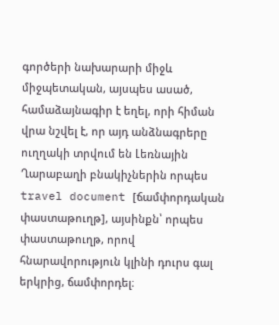գործերի նախարարի միջև միջպետական, այսպես ասած, համաձայնագիր է եղել, որի հիման վրա նշվել է, որ այդ անձնագրերը ուղղակի տրվում են Լեռնային Ղարաբաղի բնակիչներին որպես travel document [ճամփորդական փաստաթուղթ], այսինքն՝ որպես փաստաթուղթ, որով հնարավորություն կլինի դուրս գալ երկրից, ճամփորդել։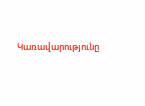Կառավարությունը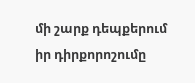մի շարք դեպքերում իր դիրքորոշումը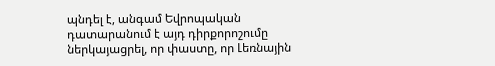պնդել է, անգամ Եվրոպական դատարանում է այդ դիրքորոշումը ներկայացրել, որ փաստը, որ Լեռնային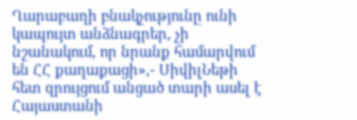Ղարաբաղի բնակչությունը ունի կապույտ անձնագրեր, չի նշանակում, որ նրանք համարվում են ՀՀ քաղաքացի»,- ՍիվիլՆեթի հետ զրույցում անցած տարի ասել է Հայաստանի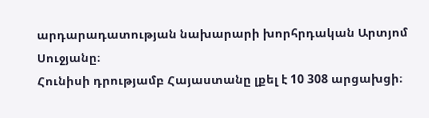արդարադատության նախարարի խորհրդական Արտյոմ Սուջյանը։
Հունիսի դրությամբ Հայաստանը լքել է 10 308 արցախցի։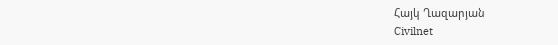Հայկ Ղազարյան
Civilnet